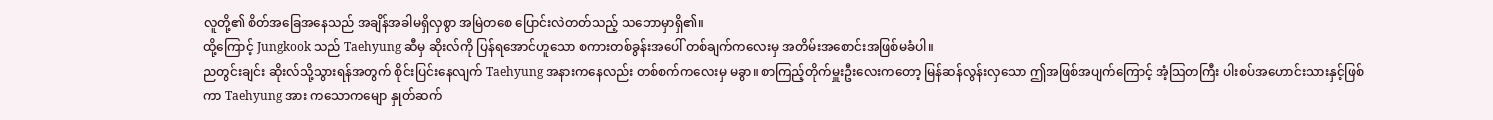လူတို့၏ စိတ်အခြေအနေသည် အချိန်အခါမရှိလှစွာ အမြဲတစေ ပြောင်းလဲတတ်သည့် သဘောမှာရှိ၏။
ထို့ကြောင့် Jungkook သည် Taehyung ဆီမှ ဆိုးလ်ကို ပြန်ရအောင်ဟူသော စကားတစ်ခွန်းအပေါ် တစ်ချက်ကလေးမှ အတိမ်းအစောင်းအဖြစ်မခံပါ။
ညတွင်းချင်း ဆိုးလ်သို့သွားရန်အတွက် စိုင်းပြင်းနေလျက် Taehyung အနားကနေလည်း တစ်စက်ကလေးမှ မခွာ။ စာကြည့်တိုက်မှူးဦးလေးကတော့ မြန်ဆန်လွန်းလှသော ဤအဖြစ်အပျက်ကြောင့် အံ့သြတကြီး ပါးစပ်အဟောင်းသားနှင့်ဖြစ်ကာ Taehyung အား ကသောကမျော နှုတ်ဆက်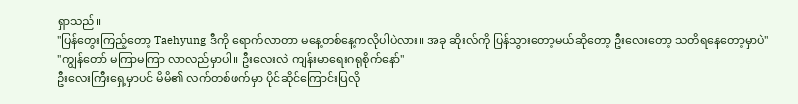ရှာသည်။
"ပြန်တွေးကြည့်တော့ Taehyung ဒီကို ရောက်လာတာ မနေ့တစ်နေ့ကလိုပါပဲလား။ အခု ဆိုးလ်ကို ပြန်သွားတော့မယ်ဆိုတော့ ဦးလေးတော့ သတိရနေတော့မှာပဲ"
"ကျွန်တော် မကြာမကြာ လာလည်မှာပါ။ ဦးလေးလဲ ကျန်းမာရေးဂရုစိုက်နော်"
ဦးလေးကြီးရှေ့မှာပင် မိမိ၏ လက်တစ်ဖက်မှာ ပိုင်ဆိုင်ကြောင်းပြလို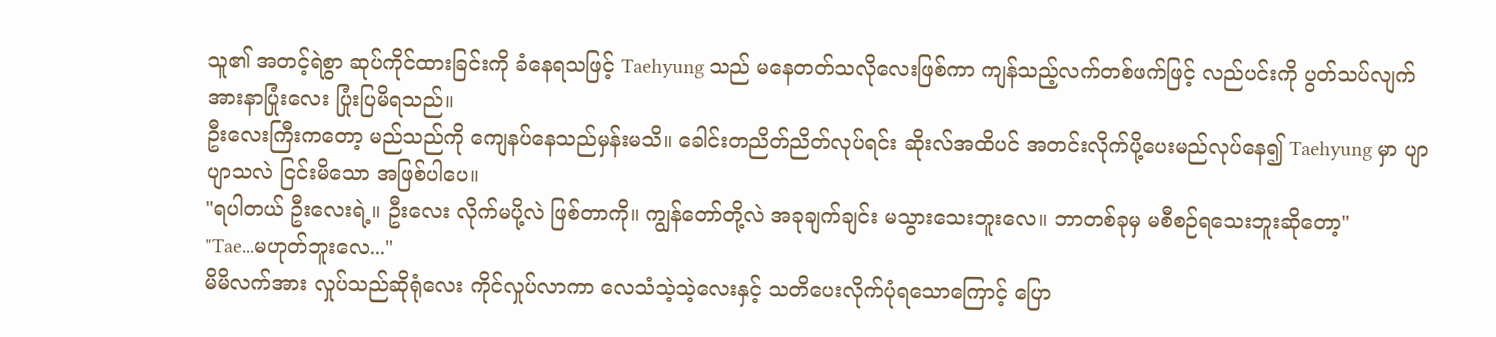သူ၏ အတင့်ရဲစွာ ဆုပ်ကိုင်ထားခြင်းကို ခံနေရသဖြင့် Taehyung သည် မနေတတ်သလိုလေးဖြစ်ကာ ကျန်သည့်လက်တစ်ဖက်ဖြင့် လည်ပင်းကို ပွတ်သပ်လျက် အားနာပြုံးလေး ပြုံးပြမိရသည်။
ဦးလေးကြီးကတော့ မည်သည်ကို ကျေနပ်နေသည်မှန်းမသိ။ ခေါင်းတညိတ်ညိတ်လုပ်ရင်း ဆိုးလ်အထိပင် အတင်းလိုက်ပို့ပေးမည်လုပ်နေ၍ Taehyung မှာ ပျာပျာသလဲ ငြင်းမိသော အဖြစ်ပါပေ။
"ရပါတယ် ဦးလေးရဲ့။ ဦးလေး လိုက်မပို့လဲ ဖြစ်တာကို။ ကျွန်တော်တို့လဲ အခုချက်ချင်း မသွားသေးဘူးလေ။ ဘာတစ်ခုမှ မစီစဉ်ရသေးဘူးဆိုတော့"
"Tae...မဟုတ်ဘူးလေ..."
မိမိလက်အား လှုပ်သည်ဆိုရုံလေး ကိုင်လှုပ်လာကာ လေသံသဲ့သဲ့လေးနှင့် သတိပေးလိုက်ပုံရသောကြောင့် ပြော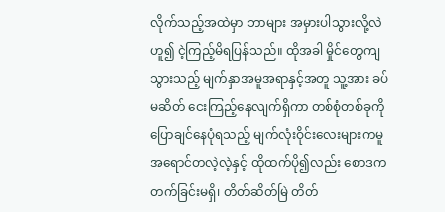လိုက်သည့်အထဲမှာ ဘာများ အမှားပါသွားလို့လဲ ဟူ၍ ငဲ့ကြည့်မိရပြန်သည်။ ထိုအခါ မှိုင်တွေကျသွားသည့် မျက်နှာအမူအရာနှင့်အတူ သူ့အား ခပ်မဆိတ် ငေးကြည့်နေလျက်ရှိကာ တစ်စုံတစ်ခုကို ပြောချင်နေပုံရသည့် မျက်လုံးဝိုင်းလေးများကမူ အရောင်တလဲ့လဲ့နှင့် ထိုထက်ပို၍လည်း စောဒကတက်ခြင်းမရှိ၊ တိတ်ဆိတ်မြဲ တိတ်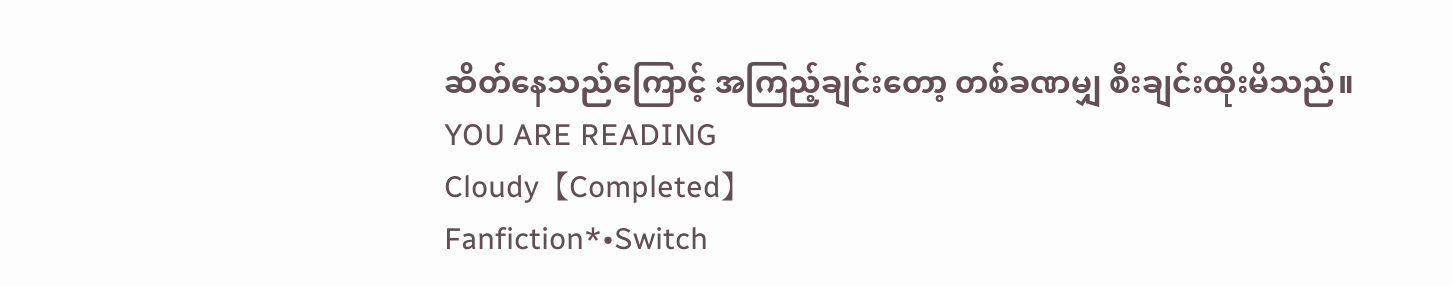ဆိတ်နေသည်ကြောင့် အကြည့်ချင်းတော့ တစ်ခဏမျှ စီးချင်းထိုးမိသည်။
YOU ARE READING
Cloudy【Completed】
Fanfiction*•Switch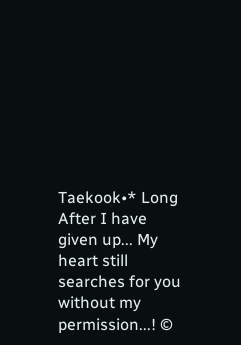Taekook•* Long After I have given up... My heart still searches for you without my permission...! ©